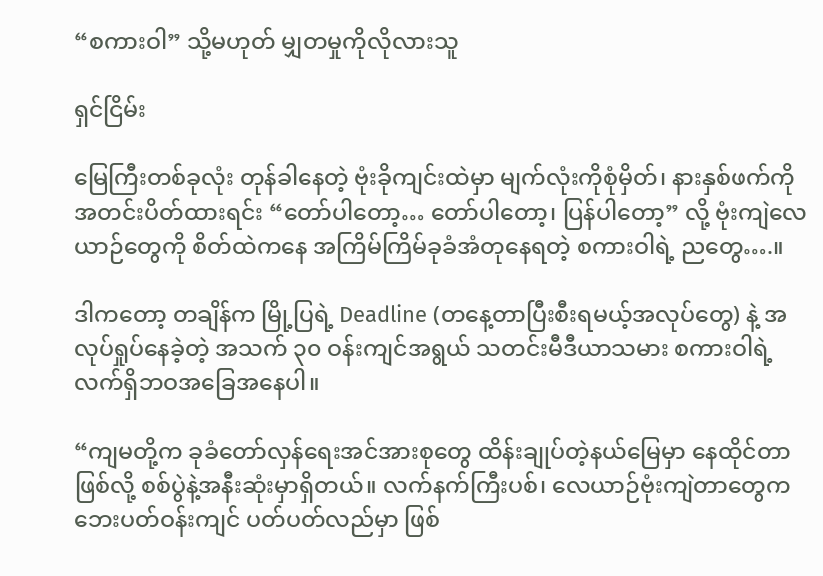“စကားဝါ” သို့မဟုတ် မျှတမှုကိုလိုလားသူ

ရှင်ငြိမ်း

မြေကြီးတစ်ခုလုံး တုန်ခါနေတဲ့ ဗုံးခိုကျင်းထဲမှာ မျက်လုံးကိုစုံမှိတ်၊ နားနှစ်ဖက်ကို အတင်းပိတ်ထားရင်း “တော်ပါတော့… တော်ပါတော့၊ ပြန်ပါတော့” လို့ ဗုံးကျဲလေယာဉ်တွေကို စိတ်ထဲကနေ အကြိမ်ကြိမ်ခုခံအံတုနေရတဲ့ စကားဝါရဲ့ ညတွေ….။

ဒါကတော့ တချိန်က မြို့ပြရဲ့ Deadline (တနေ့တာပြီးစီးရမယ့်အလုပ်တွေ) နဲ့ အလုပ်ရှုပ်နေခဲ့တဲ့ အသက် ၃၀ ဝန်းကျင်အရွယ် သတင်းမီဒီယာသမား စကားဝါရဲ့လက်ရှိဘဝအခြေအနေပါ။

“ကျမတို့က ခုခံတော်လှန်ရေးအင်အားစုတွေ ထိန်းချုပ်တဲ့နယ်မြေမှာ နေထိုင်တာဖြစ်လို့ စစ်ပွဲနဲ့အနီးဆုံးမှာရှိတယ်။ လက်နက်ကြီးပစ်၊ လေယာဉ်ဗုံးကျဲတာတွေက ဘေးပတ်ဝန်းကျင် ပတ်ပတ်လည်မှာ ဖြစ်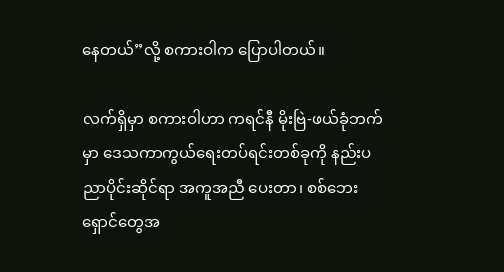နေတယ်”လို့ စကားဝါက ပြောပါတယ်။

လက်ရှိမှာ စကားဝါဟာ ကရင်နီ မိုးဗြဲ-ဖယ်ခုံဘက်မှာ ဒေသကာကွယ်ရေးတပ်ရင်းတစ်ခုကို နည်းပညာပိုင်းဆိုင်ရာ အကူအညီ ပေးတာ၊ စစ်ဘေးရှောင်တွေအ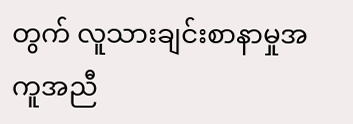တွက် လူသားချင်းစာနာမှုအကူအညီ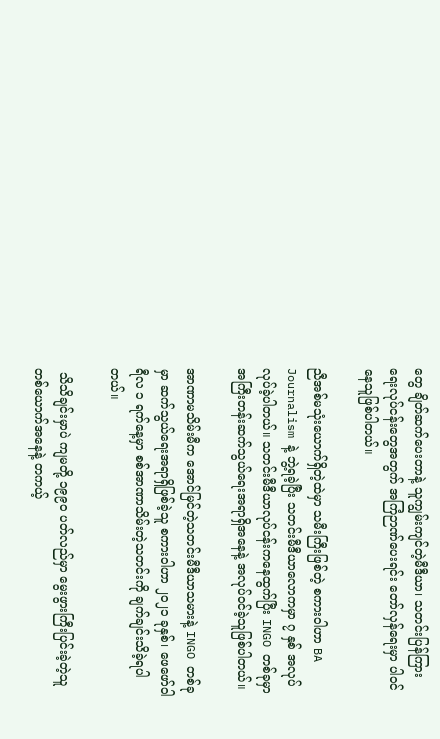တွေ ချိတ်ဆက်ပေးတာနဲ့ သူကျွမ်းကျင်တဲ့မီဒီယာ၊ သတင်းပြန်ကြားရေးလုပ်ငန်းတွေအတွက် အကြံဉာဏ်ပေးရင်း တော်လှန်ရေးမှာ ပါဝင်နေသူဖြစ်ပါတယ်။

ညီအစ်မသုံးယောက်ရှိတဲ့ထဲမှာ သမီးကြီးဖြစ်တဲ့ စကားဝါဟာ BA Journalism နဲ့ ဘွဲ့ရခဲ့ပြီး သတင်းမီဒီယာလောကမှာ ၇ နှစ် အလုပ်လုပ်ခဲ့ပါတယ်။ သတင်းမီဒီယာလုပ်ငန်းကနေထွက်ပြီး INGO တစ်ခုမှာ အကြီးတန်းဆက်သွယ်ရေးအရာရှိအနေနဲ့ အလုပ်ဝင်ခဲ့သူဖြစ်ပါတယ်။

အာဏာမသိမ်းမီက အောင်မြင်တဲ့သတင်းမီဒီယာသမားနဲ့ INGO တစ်ခုမှာ ဆက်သွယ်ရေးအရာရှိဖြစ်ခဲ့သူ စကားဝါဟာ ၂၀၂၁ ခုနှစ်၊ ဖေဖော်ဝါရီလ ၁ ရက်နေ့မှာ စစ်အာဏာသိမ်းတဲ့သတင်းကို ချက်ချင်းသိခဲ့ရပါတယ်။

 သိသိချင်းမှာပဲ ကျမတို့ ၁၉၉၀ ပတ်လည်မှာ မွေးဖွားကြီးပြင်းခဲ့တဲ့သူတစ်ယောက်အနေနဲ့ တကယ့်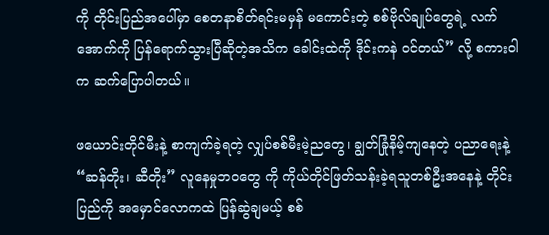ကို တိုင်းပြည်အပေါ်မှာ စေတနာစိတ်ရင်းမမှန် မကောင်းတဲ့ စစ်ဗိုလ်ချုပ်တွေရဲ့ လက်အောက်ကို ပြန်ရောက်သွားပြီဆိုတဲ့အသိက ခေါင်းထဲကို ဒိုင်းကနဲ ဝင်တယ်” လို့ စကားဝါက ဆက်ပြောပါတယ်။

ဖယောင်းတိုင်မီးနဲ့ စာကျက်ခဲ့ရတဲ့ လျှပ်စစ်မီးမဲ့ညတွေ၊ ချွတ်ခြုံနိမ့်ကျနေတဲ့ ပညာရေးနဲ့ “ဆန်တိုး၊ ဆီတိုး” လူနေမှုဘဝတွေ ကို ကိုယ်တိုင်ဖြတ်သန်းခဲ့ရသူတစ်ဦးအနေနဲ့ တိုင်းပြည်ကို အမှောင်လောကထဲ ပြန်ဆွဲချမယ့် စစ်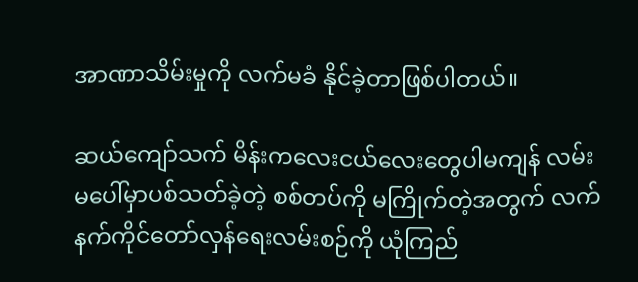အာဏာသိမ်းမှုကို လက်မခံ နိုင်ခဲ့တာဖြစ်ပါတယ်။

ဆယ်ကျော်သက် မိန်းကလေးငယ်လေးတွေပါမကျန် လမ်းမပေါ်မှာပစ်သတ်ခဲ့တဲ့ စစ်တပ်ကို မကြိုက်တဲ့အတွက် လက်နက်ကိုင်တော်လှန်ရေးလမ်းစဉ်ကို ယုံကြည်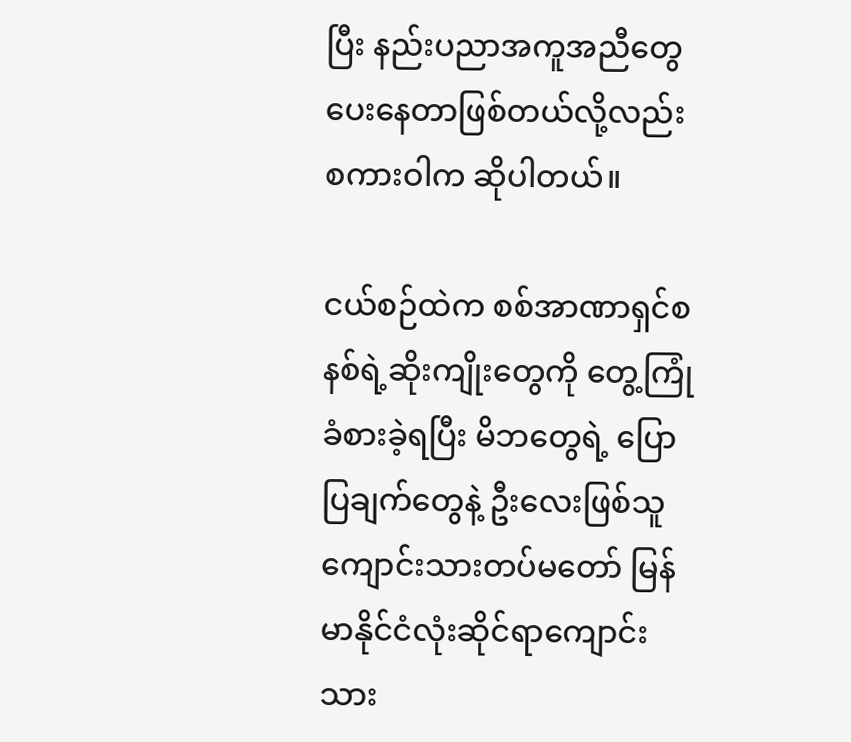ပြီး နည်းပညာအကူအညီတွေပေးနေတာဖြစ်တယ်လို့လည်း စကားဝါက ဆိုပါတယ်။

ငယ်စဉ်ထဲက စစ်အာဏာရှင်စနစ်ရဲ့ဆိုးကျိုးတွေကို တွေ့ကြုံခံစားခဲ့ရပြီး မိဘတွေရဲ့ ပြောပြချက်တွေနဲ့ ဦးလေးဖြစ်သူ ကျောင်းသားတပ်မတော် မြန်မာနိုင်ငံလုံးဆိုင်ရာကျောင်းသား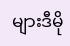များဒီမို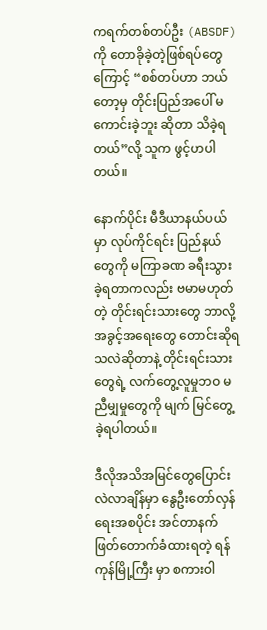ကရက်တစ်တပ်ဦး (ABSDF) ကို တောခိုခဲ့တဲ့ဖြစ်ရပ်တွေကြောင့် “စစ်တပ်ဟာ ဘယ်တော့မှ တိုင်းပြည်အပေါ် မကောင်းခဲ့ဘူး ဆိုတာ သိခဲ့ရတယ်”လို့ သူက ဖွင့်ဟပါတယ်။

နောက်ပိုင်း မီဒီယာနယ်ပယ်မှာ လုပ်ကိုင်ရင်း ပြည်နယ်တွေကို မကြာခဏ ခရီးသွားခဲ့ရတာကလည်း ဗမာမဟုတ်တဲ့ တိုင်းရင်းသားတွေ ဘာလို့အခွင့်အရေးတွေ တောင်းဆိုရသလဲဆိုတာနဲ့ တိုင်းရင်းသားတွေရဲ့ လက်တွေ့လူမှုဘဝ မညီမျှမှုတွေကို မျက် မြင်တွေ့ခဲ့ရပါတယ်။

ဒီလိုအသိအမြင်တွေပြောင်းလဲလာချိန်မှာ နွေဦးတော်လှန်ရေးအစပိုင်း အင်တာနက်ဖြတ်တောက်ခံထားရတဲ့ ရန်ကုန်မြို့ကြီး မှာ စကားဝါ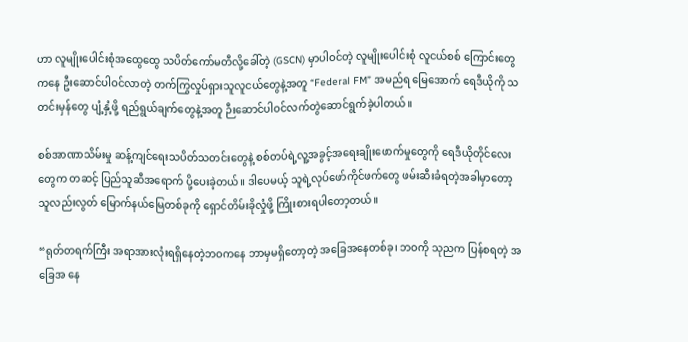ဟာ လူမျိုးပေါင်းစုံအထွေထွေ သပိတ်ကော်မတီလို့ခေါ်တဲ့ (GSCN) မှာပါဝင်တဲ့ လူမျိုးပေါင်းစုံ လူငယ်စစ် ကြောင်းတွေကနေ ဦးဆောင်ပါဝင်လာတဲ့ တက်ကြွလှုပ်ရှားသူလူငယ်တွေနဲ့အတူ “Federal FM” အမည်ရ မြေအောက် ရေဒီယိုကို သတင်းမှန်တွေ ပျံ့နှံ့ဖို့ ရည်ရွယ်ချက်တွေနဲ့အတူ ဉီးဆောင်ပါဝင်လက်တွဲဆောင်ရွက်ခဲ့ပါတယ်။

စစ်အာဏာသိမ်းမှု ဆန့်ကျင်ရေးသပိတ်သတင်းတွေနဲ့ စစ်တပ်ရဲ့လူ့အခွင့်အရေးချိုးဖောက်မှုတွေကို ရေဒီယိုတိုင်လေးတွေက တဆင့် ပြည်သူဆီအရောက် ပို့ပေးခဲ့တယ်။ ဒါပေမယ့် သူရဲ့လုပ်ဖော်ကိုင်ဖက်တွေ ဖမ်းဆီးခံရတဲ့အခါမှာတော့ သူလည်းလွတ် မြောက်နယ်မြေတစ်ခုကို ရှောင်တိမ်းခိုလှုံဖို့ ကြိုးစားရပါတော့တယ်။

“ရုတ်တရက်ကြီး အရာအားလုံးရရှိနေတဲ့ဘဝကနေ ဘာမှမရှိတော့တဲ့ အခြေအနေတစ်ခု၊ ဘဝကို သုညက ပြန်စရတဲ့ အခြေအ နေ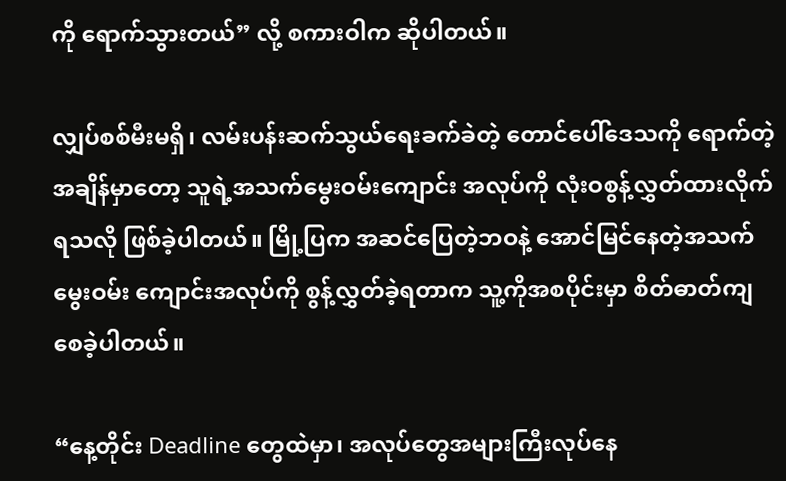ကို ရောက်သွားတယ်” လို့ စကားဝါက ဆိုပါတယ်။

လျှပ်စစ်မီးမရှိ၊ လမ်းပန်းဆက်သွယ်ရေးခက်ခဲတဲ့ တောင်ပေါ်ဒေသကို ရောက်တဲ့အချိန်မှာတော့ သူရဲ့အသက်မွေးဝမ်းကျောင်း အလုပ်ကို လုံးဝစွန့်လွှတ်ထားလိုက်ရသလို ဖြစ်ခဲ့ပါတယ်။ မြို့ပြက အဆင်ပြေတဲ့ဘဝနဲ့ အောင်မြင်နေတဲ့အသက်မွေးဝမ်း ကျောင်းအလုပ်ကို စွန့်လွှတ်ခဲ့ရတာက သူ့ကိုအစပိုင်းမှာ စိတ်ဓာတ်ကျစေခဲ့ပါတယ်။

“နေ့တိုင်း Deadline တွေထဲမှာ၊ အလုပ်တွေအများကြီးလုပ်နေ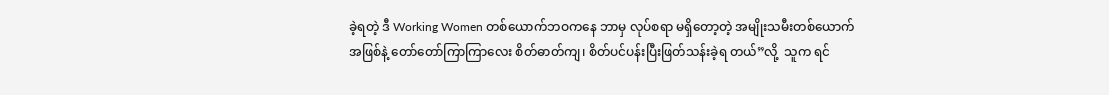ခဲ့ရတဲ့ ဒီ Working Women တစ်ယောက်ဘဝကနေ ဘာမှ လုပ်စရာ မရှိတော့တဲ့ အမျိုးသမီးတစ်ယောက်အဖြစ်နဲ့ တော်တော်ကြာကြာလေး စိတ်ဓာတ်ကျ၊ စိတ်ပင်ပန်းပြီးဖြတ်သန်းခဲ့ရ တယ်”လို့  သူက ရင်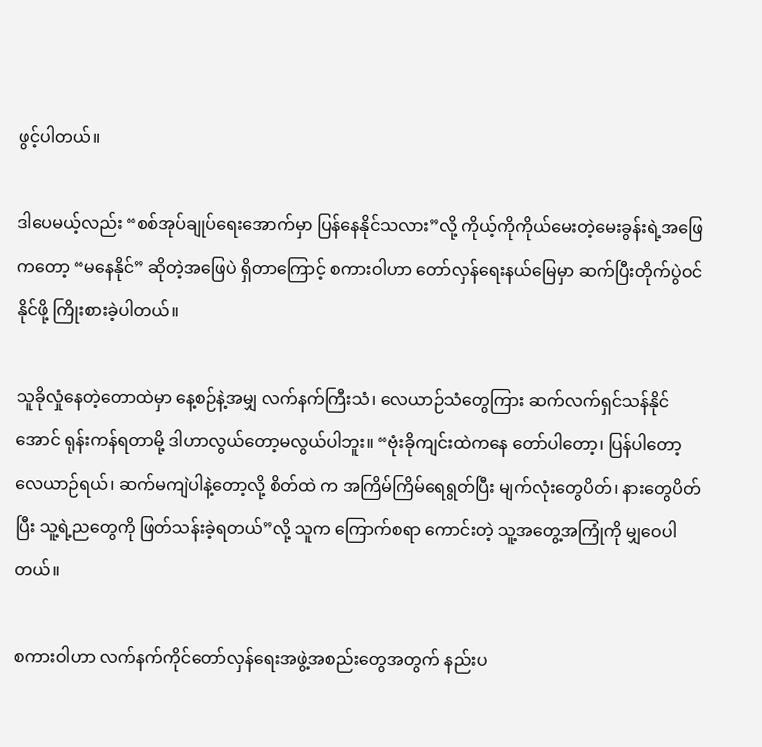ဖွင့်ပါတယ်။

ဒါပေမယ့်လည်း “စစ်အုပ်ချုပ်ရေးအောက်မှာ ပြန်နေနိုင်သလား”လို့ ကိုယ့်ကိုကိုယ်မေးတဲ့မေးခွန်းရဲ့အဖြေကတော့ “မနေနိုင်” ဆိုတဲ့အဖြေပဲ ရှိတာကြောင့် စကားဝါဟာ တော်လှန်ရေးနယ်မြေမှာ ဆက်ပြီးတိုက်ပွဲဝင်နိုင်ဖို့ ကြိုးစားခဲ့ပါတယ်။

သူခိုလှုံနေတဲ့တောထဲမှာ နေ့စဉ်နဲ့အမျှ လက်နက်ကြီးသံ၊ လေယာဉ်သံတွေကြား ဆက်လက်ရှင်သန်နိုင်အောင် ရုန်းကန်ရတာမို့ ဒါဟာလွယ်တော့မလွယ်ပါဘူး။ “ဗုံးခိုကျင်းထဲကနေ တော်ပါတော့၊ ပြန်ပါတော့ လေယာဉ်ရယ်၊ ဆက်မကျဲပါနဲ့တော့လို့ စိတ်ထဲ က အကြိမ်ကြိမ်ရေရွတ်ပြီး မျက်လုံးတွေပိတ်၊ နားတွေပိတ်ပြီး သူ့ရဲ့ညတွေကို ဖြတ်သန်းခဲ့ရတယ်”လို့ သူက ကြောက်စရာ ကောင်းတဲ့ သူ့အတွေ့အကြုံကို မျှဝေပါတယ်။

စကားဝါဟာ လက်နက်ကိုင်တော်လှန်ရေးအဖွဲ့အစည်းတွေအတွက် နည်းပ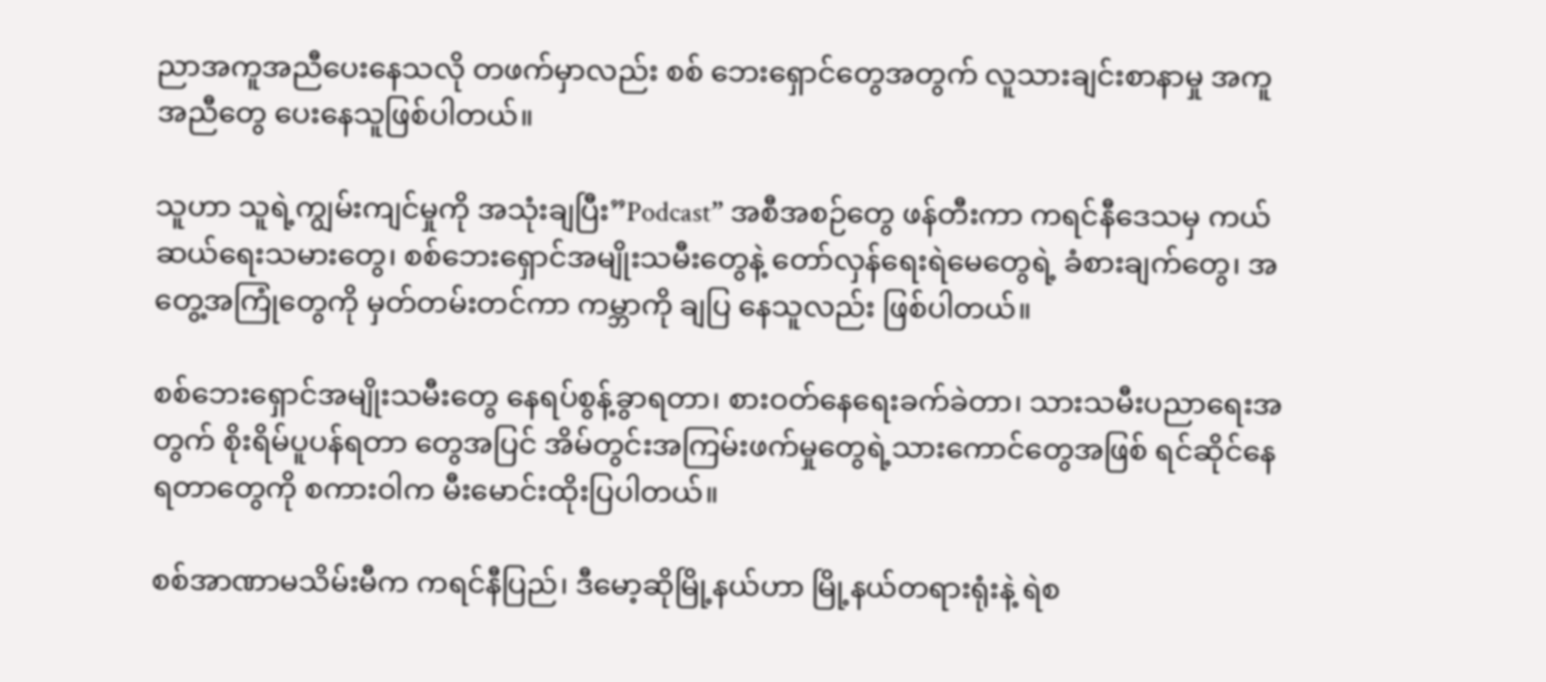ညာအကူအညီပေးနေသလို တဖက်မှာလည်း စစ် ဘေးရှောင်တွေအတွက် လူသားချင်းစာနာမှု အကူအညီတွေ ပေးနေသူဖြစ်ပါတယ်။

သူဟာ သူရဲ့ကျွမ်းကျင်မှုကို အသုံးချပြီး”Podcast” အစီအစဉ်တွေ ဖန်တီးကာ ကရင်နီဒေသမှ ကယ်ဆယ်ရေးသမားတွေ၊ စစ်ဘေးရှောင်အမျိုးသမီးတွေနဲ့ တော်လှန်ရေးရဲမေတွေရဲ့ ခံစားချက်တွေ၊ အတွေ့အကြုံတွေကို မှတ်တမ်းတင်ကာ ကမ္ဘာကို ချပြ နေသူလည်း ဖြစ်ပါတယ်။

စစ်ဘေးရှောင်အမျိုးသမီးတွေ နေရပ်စွန့်ခွာရတာ၊ စားဝတ်နေရေးခက်ခဲတာ၊ သားသမီးပညာရေးအတွက် စိုးရိမ်ပူပန်ရတာ တွေအပြင် အိမ်တွင်းအကြမ်းဖက်မှုတွေရဲ့သားကောင်တွေအဖြစ် ရင်ဆိုင်နေရတာတွေကို စကားဝါက မီးမောင်းထိုးပြပါတယ်။

စစ်အာဏာမသိမ်းမီက ကရင်နီပြည်၊ ဒီမော့ဆိုမြို့နယ်ဟာ မြို့နယ်တရားရုံးနဲ့ ရဲစ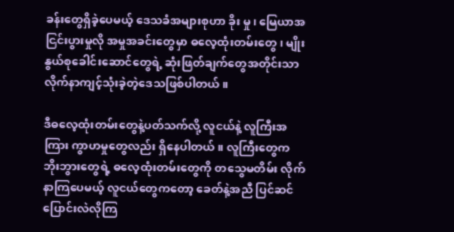ခန်းတွေရှိခဲ့ပေမယ့် ဒေသခံအများစုဟာ ခိုး မှု၊ မြေယာအငြင်းပွားမှုလို အမှုအခင်းတွေမှာ ဓလေ့ထုံးတမ်းတွေ၊ မျိုးနွယ်စုခေါင်းဆောင်တွေရဲ့ ဆုံးဖြတ်ချက်တွေအတိုင်းသာ လိုက်နာကျင့်သုံးခဲ့တဲ့ဒေသဖြစ်ပါတယ်။

ဒီဓလေ့ထုံးတမ်းတွေနဲ့ပတ်သက်လို့ လူငယ်နဲ့ လူကြီးအကြား ကွာဟမှုတွေလည်း ရှိနေပါတယ်။ လူကြီးတွေက ဘိုးဘွားတွေရဲ့ ဓလေ့ထုံးတမ်းတွေကို တသွေမတိမ်း လိုက်နာကြပေမယ့် လူငယ်တွေကတော့ ခေတ်နဲ့အညီ ပြင်ဆင်ပြောင်းလဲလိုကြ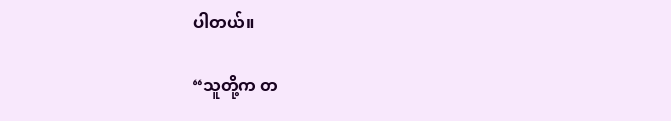ပါတယ်။

“သူတို့က တ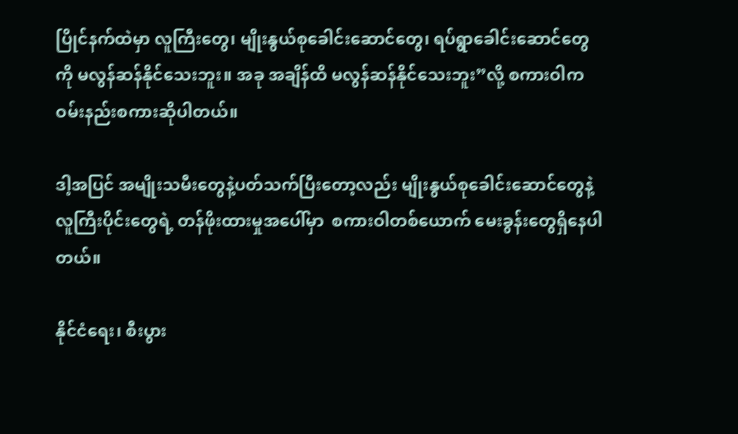ပြိုင်နက်ထဲမှာ လူကြီးတွေ၊ မျိုးနွယ်စုခေါင်းဆောင်တွေ၊ ရပ်ရွာခေါင်းဆောင်တွေကို မလွန်ဆန်နိုင်သေးဘူး။ အခု အချိန်ထိ မလွန်ဆန်နိုင်သေးဘူး”လို့ စကားဝါက ဝမ်းနည်းစကားဆိုပါတယ်။

ဒါ့အပြင် အမျိုးသမီးတွေနဲ့ပတ်သက်ပြီးတော့လည်း မျိုးနွယ်စုခေါင်းဆောင်တွေနဲ့ လူကြီးပိုင်းတွေရဲ့ တန်ဖိုးထားမှုအပေါ်မှာ  စကားဝါတစ်ယောက် မေးခွန်းတွေရှိနေပါတယ်။

နိုင်ငံရေး၊ စီးပွား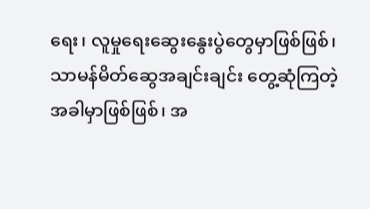ရေး၊ လူမှုရေးဆွေးနွေးပွဲတွေမှာဖြစ်ဖြစ်၊ သာမန်မိတ်ဆွေအချင်းချင်း တွေ့ဆုံကြတဲ့အခါမှာဖြစ်ဖြစ်၊ အ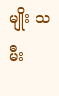မျိုး သမီး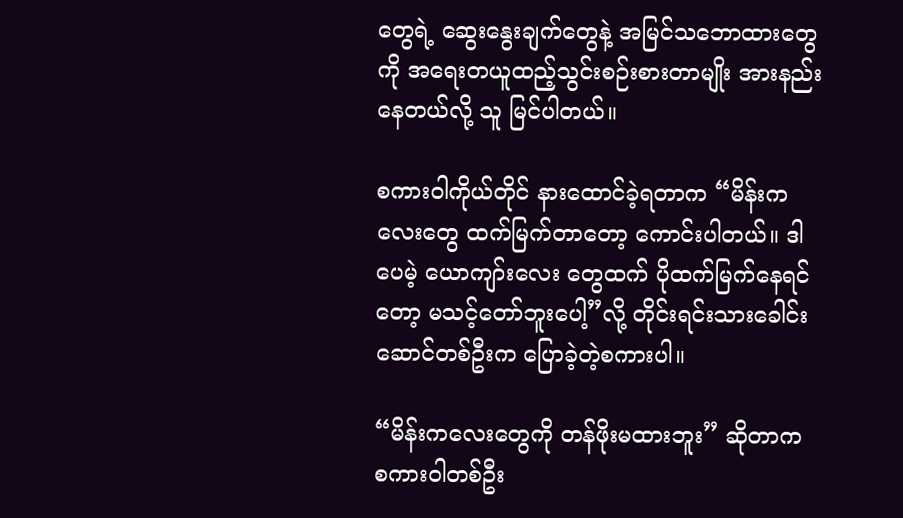တွေရဲ့ ဆွေးနွေးချက်တွေနဲ့ အမြင်သဘောထားတွေကို အရေးတယူထည့်သွင်းစဉ်းစားတာမျိုး အားနည်းနေတယ်လို့ သူ မြင်ပါတယ်။

စကားဝါကိုယ်တိုင် နားထောင်ခဲ့ရတာက “မိန်းကလေးတွေ ထက်မြက်တာတော့ ကောင်းပါတယ်။ ဒါပေမဲ့ ယောကျာ်းလေး တွေထက် ပိုထက်မြက်နေရင်တော့ မသင့်တော်ဘူးပေါ့”လို့ တိုင်းရင်းသားခေါင်းဆောင်တစ်ဦးက ပြောခဲ့တဲ့စကားပါ။

“မိန်းကလေးတွေကို တန်ဖိုးမထားဘူး” ဆိုတာက စကားဝါတစ်ဦး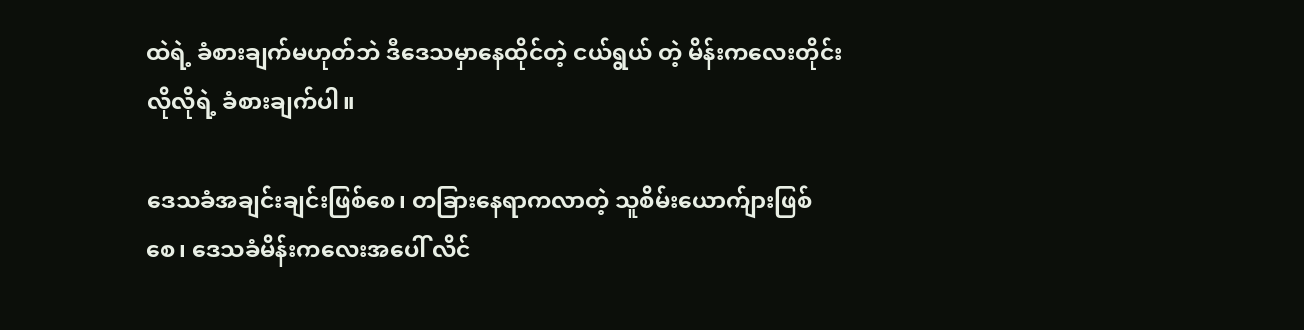ထဲရဲ့ ခံစားချက်မဟုတ်ဘဲ ဒီဒေသမှာနေထိုင်တဲ့ ငယ်ရွယ် တဲ့ မိန်းကလေးတိုင်းလိုလိုရဲ့ ခံစားချက်ပါ။

ဒေသခံအချင်းချင်းဖြစ်စေ၊ တခြားနေရာကလာတဲ့ သူစိမ်းယောက်ျားဖြစ်စေ၊ ဒေသခံမိန်းကလေးအပေါ် လိင်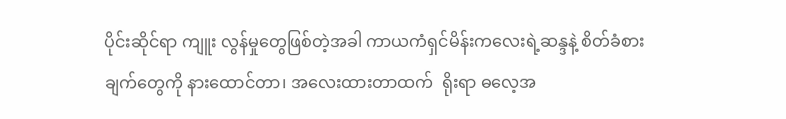ပိုင်းဆိုင်ရာ ကျူး လွန်မှုတွေဖြစ်တဲ့အခါ ကာယကံရှင်မိန်းကလေးရဲ့ဆန္ဒနဲ့ စိတ်ခံစားချက်တွေကို နားထောင်တာ၊ အလေးထားတာထက်  ရိုးရာ ဓလေ့အ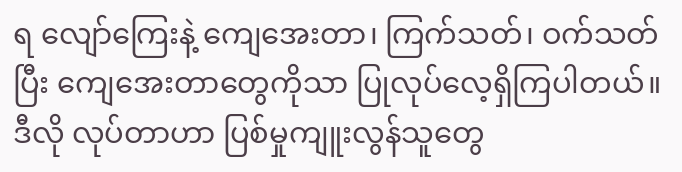ရ လျော်ကြေးနဲ့ ကျေအေးတာ၊ ကြက်သတ်၊ ဝက်သတ်ပြီး ကျေအေးတာတွေကိုသာ ပြုလုပ်လေ့ရှိကြပါတယ်။ ဒီလို လုပ်တာဟာ ပြစ်မှုကျူးလွန်သူတွေ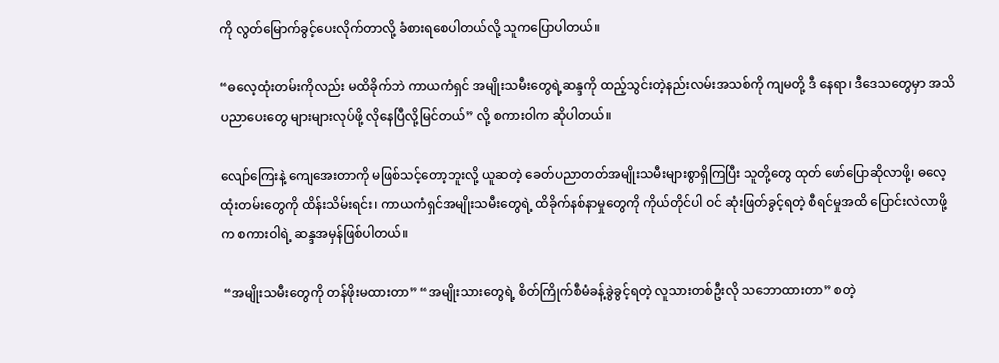ကို လွတ်မြောက်ခွင့်ပေးလိုက်တာလို့ ခံစားရစေပါတယ်လို့ သူကပြောပါတယ်။

“ဓလေ့ထုံးတမ်းကိုလည်း မထိခိုက်ဘဲ ကာယကံရှင် အမျိုးသမီးတွေရဲ့ဆန္ဒကို ထည့်သွင်းတဲ့နည်းလမ်းအသစ်ကို ကျမတို့ ဒီ နေရာ၊ ဒီဒေသတွေမှာ အသိပညာပေးတွေ များများလုပ်ဖို့ လိုနေပြီလို့မြင်တယ်” လို့ စကားဝါက ဆိုပါတယ်။

လျော်ကြေးနဲ့ ကျေအေးတာကို မဖြစ်သင့်တော့ဘူးလို့ ယူဆတဲ့ ခေတ်ပညာတတ်အမျိုးသမီးများစွာရှိကြပြီး သူတို့တွေ ထုတ် ဖော်ပြောဆိုလာဖို့၊ ဓလေ့ထုံးတမ်းတွေကို ထိန်းသိမ်းရင်း၊ ကာယကံရှင်အမျိုးသမီးတွေရဲ့ ထိခိုက်နစ်နာမှုတွေကို ကိုယ်တိုင်ပါ ဝင် ဆုံးဖြတ်ခွင့်ရတဲ့ စီရင်မှုအထိ ပြောင်းလဲလာဖို့က စကားဝါရဲ့ ဆန္ဒအမှန်ဖြစ်ပါတယ်။

 “အမျိုးသမီးတွေကို တန်ဖိုးမထားတာ” “အမျိုးသားတွေရဲ့ စိတ်ကြိုက်စီမံခန့်ခွဲခွင့်ရတဲ့ လူသားတစ်ဦးလို သဘောထားတာ” စတဲ့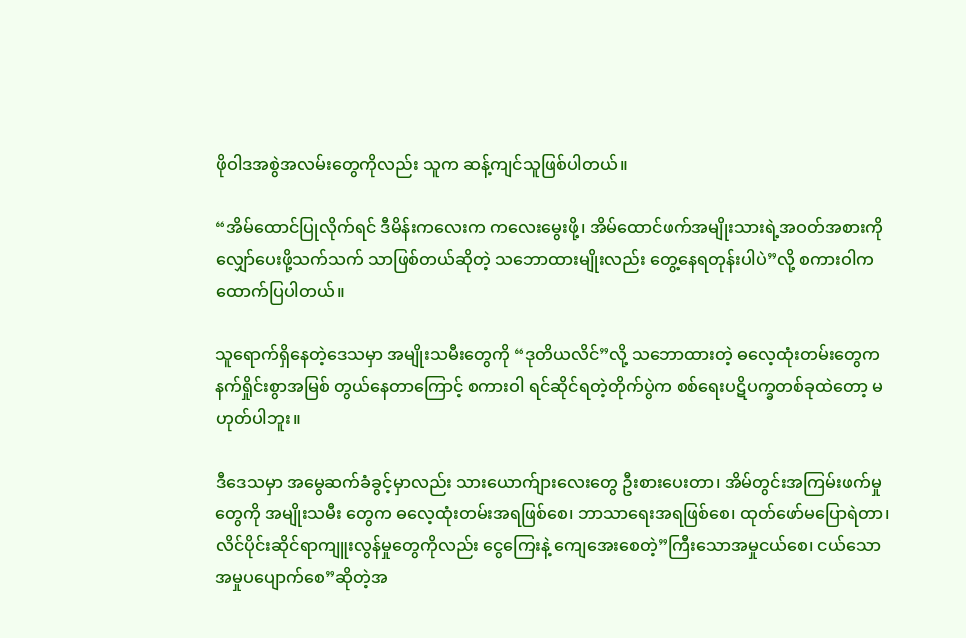ဖိုဝါဒအစွဲအလမ်းတွေကိုလည်း သူက ဆန့်ကျင်သူဖြစ်ပါတယ်။

“အိမ်ထောင်ပြုလိုက်ရင် ဒီမိန်းကလေးက ကလေးမွေးဖို့၊ အိမ်ထောင်ဖက်အမျိုးသားရဲ့အဝတ်အစားကို လျှော်ပေးဖို့သက်သက် သာဖြစ်တယ်ဆိုတဲ့ သဘောထားမျိုးလည်း တွေ့နေရတုန်းပါပဲ”လို့ စကားဝါက ထောက်ပြပါတယ်။

သူရောက်ရှိနေတဲ့ဒေသမှာ အမျိုးသမီးတွေကို “ဒုတိယလိင်”လို့ သဘောထားတဲ့ ဓလေ့ထုံးတမ်းတွေက နက်ရှိုင်းစွာအမြစ် တွယ်နေတာကြောင့် စကားဝါ ရင်ဆိုင်ရတဲ့တိုက်ပွဲက စစ်ရေးပဋိပက္ခတစ်ခုထဲတော့ မဟုတ်ပါဘူး။

ဒီဒေသမှာ အမွေဆက်ခံခွင့်မှာလည်း သားယောက်ျားလေးတွေ ဦးစားပေးတာ၊ အိမ်တွင်းအကြမ်းဖက်မှုတွေကို အမျိုးသမီး တွေက ဓလေ့ထုံးတမ်းအရဖြစ်စေ၊ ဘာသာရေးအရဖြစ်စေ၊ ထုတ်ဖော်မပြောရဲတာ၊ လိင်ပိုင်းဆိုင်ရာကျူးလွန်မှုတွေကိုလည်း ငွေကြေးနဲ့ ကျေအေးစေတဲ့”ကြီးသောအမှုငယ်စေ၊ ငယ်သောအမှုပပျောက်စေ”ဆိုတဲ့အ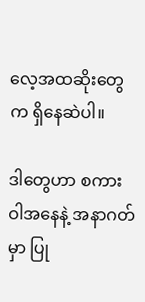လေ့အထဆိုးတွေက ရှိနေဆဲပါ။

ဒါတွေဟာ စကားဝါအနေနဲ့ အနာဂတ်မှာ ပြု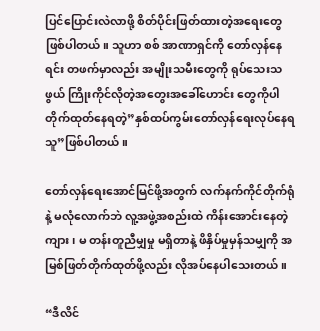ပြင်ပြောင်းလဲလာဖို့ စိတ်ပိုင်းဖြတ်ထားတဲ့အရေးတွေ ဖြစ်ပါတယ်။ သူဟာ စစ် အာဏာရှင်ကို တော်လှန်နေရင်း တဖက်မှာလည်း အမျိုးသမီးတွေကို ရုပ်သေးသဖွယ် ကြိုးကိုင်လိုတဲ့အတွေးအခေါ်ဟောင်း တွေကိုပါ တိုက်ထုတ်နေရတဲ့”နှစ်ထပ်ကွမ်းတော်လှန်ရေးလုပ်နေရသူ”ဖြစ်ပါတယ်။

တော်လှန်ရေးအောင်မြင်ဖို့အတွက် လက်နက်ကိုင်တိုက်ရုံနဲ့ မလုံလောက်ဘဲ လူ့အဖွဲ့အစည်းထဲ ကိန်းအောင်းနေတဲ့ ကျား၊ မ တန်းတူညီမျှမှု မရှိတာနဲ့ ဖိနှိပ်မှုမှန်သမျှကို အမြစ်ဖြတ်တိုက်ထုတ်ဖို့လည်း လိုအပ်နေပါသေးတယ်။

“ဒီလိင်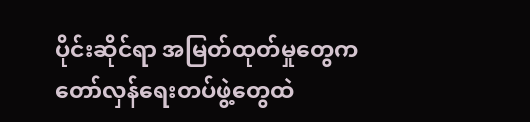ပိုင်းဆိုင်ရာ အမြတ်ထုတ်မှုတွေက တော်လှန်ရေးတပ်ဖွဲ့တွေထဲ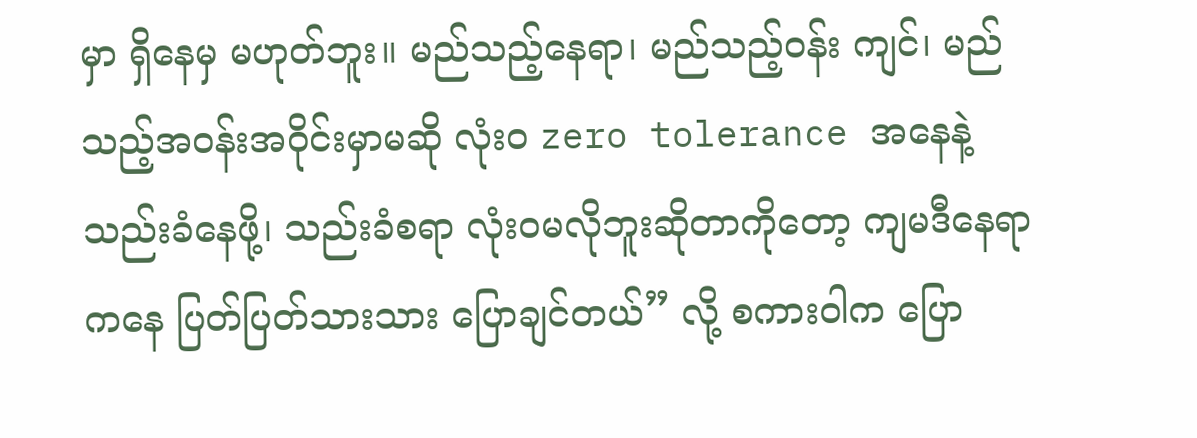မှာ ရှိနေမှ မဟုတ်ဘူး။ မည်သည့်နေရာ၊ မည်သည့်ဝန်း ကျင်၊ မည်သည့်အဝန်းအဝိုင်းမှာမဆို လုံးဝ zero tolerance အနေနဲ့ သည်းခံနေဖို့၊ သည်းခံစရာ လုံးဝမလိုဘူးဆိုတာကိုတော့ ကျမဒီနေရာကနေ ပြတ်ပြတ်သားသား ပြောချင်တယ်” လို့ စကားဝါက ပြော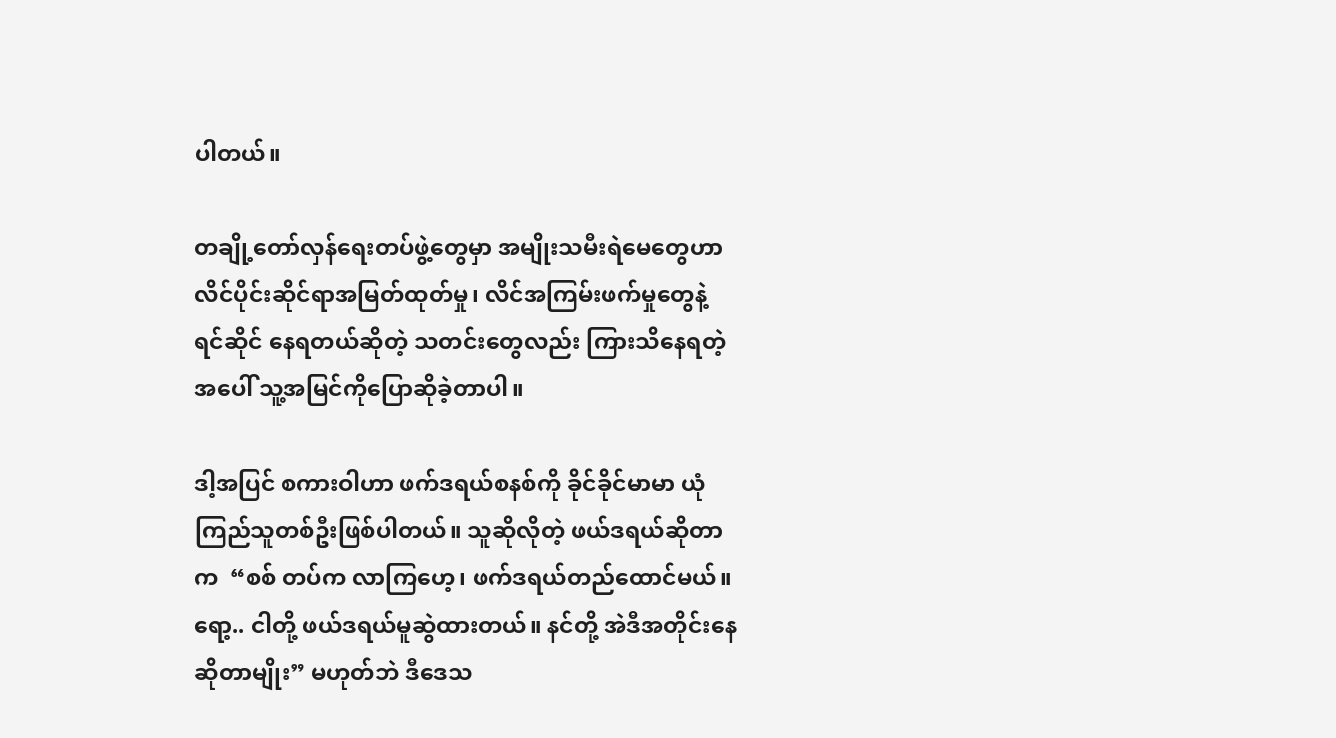ပါတယ်။

တချို့တော်လှန်ရေးတပ်ဖွဲ့တွေမှာ အမျိုးသမီးရဲမေတွေဟာ လိင်ပိုင်းဆိုင်ရာအမြတ်ထုတ်မှု၊ လိင်အကြမ်းဖက်မှုတွေနဲ့ ရင်ဆိုင် နေရတယ်ဆိုတဲ့ သတင်းတွေလည်း ကြားသိနေရတဲ့အပေါ် သူ့အမြင်ကိုပြောဆိုခဲ့တာပါ။

ဒါ့အပြင် စကားဝါဟာ ဖက်ဒရယ်စနစ်ကို ခိုင်ခိုင်မာမာ ယုံကြည်သူတစ်ဦးဖြစ်ပါတယ်။ သူဆိုလိုတဲ့ ဖယ်ဒရယ်ဆိုတာက  “စစ် တပ်က လာကြဟေ့၊ ဖက်ဒရယ်တည်ထောင်မယ်။ ရော့.. ငါတို့ ဖယ်ဒရယ်မူဆွဲထားတယ်။ နင်တို့ အဲဒီအတိုင်းနေဆိုတာမျိုး” မဟုတ်ဘဲ ဒီဒေသ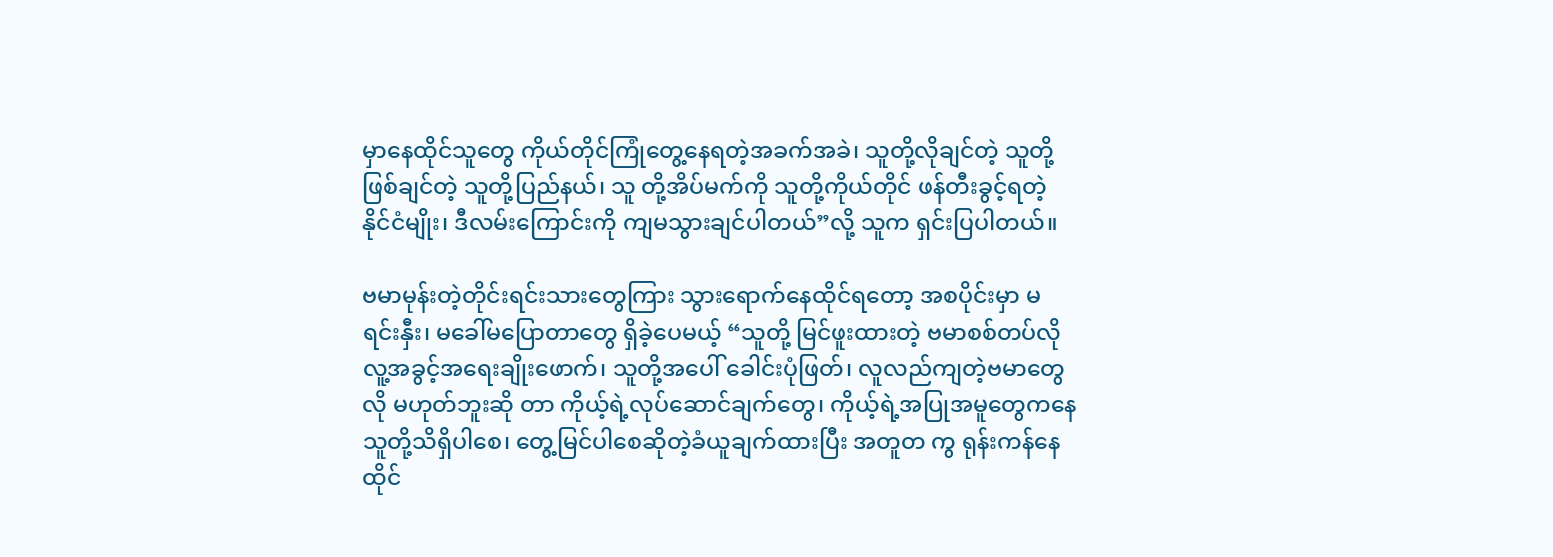မှာနေထိုင်သူတွေ ကိုယ်တိုင်ကြုံတွေ့နေရတဲ့အခက်အခဲ၊ သူတို့လိုချင်တဲ့ သူတို့ဖြစ်ချင်တဲ့ သူတို့ပြည်နယ်၊ သူ တို့အိပ်မက်ကို သူတို့ကိုယ်တိုင် ဖန်တီးခွင့်ရတဲ့ နိုင်ငံမျိုး၊ ဒီလမ်းကြောင်းကို ကျမသွားချင်ပါတယ်”လို့ သူက ရှင်းပြပါတယ်။

ဗမာမုန်းတဲ့တိုင်းရင်းသားတွေကြား သွားရောက်နေထိုင်ရတော့ အစပိုင်းမှာ မရင်းနှီး၊ မခေါ်မပြောတာတွေ ရှိခဲ့ပေမယ့် “သူတို့ မြင်ဖူးထားတဲ့ ဗမာစစ်တပ်လို လူ့အခွင့်အရေးချိုးဖောက်၊ သူတို့အပေါ် ခေါင်းပုံဖြတ်၊ လူလည်ကျတဲ့ဗမာတွေလို မဟုတ်ဘူးဆို တာ ကိုယ့်ရဲ့လုပ်ဆောင်ချက်တွေ၊ ကိုယ့်ရဲ့အပြုအမူတွေကနေ သူတို့သိရှိပါစေ၊ တွေ့မြင်ပါစေဆိုတဲ့ခံယူချက်ထားပြီး အတူတ ကွ ရုန်းကန်နေထိုင်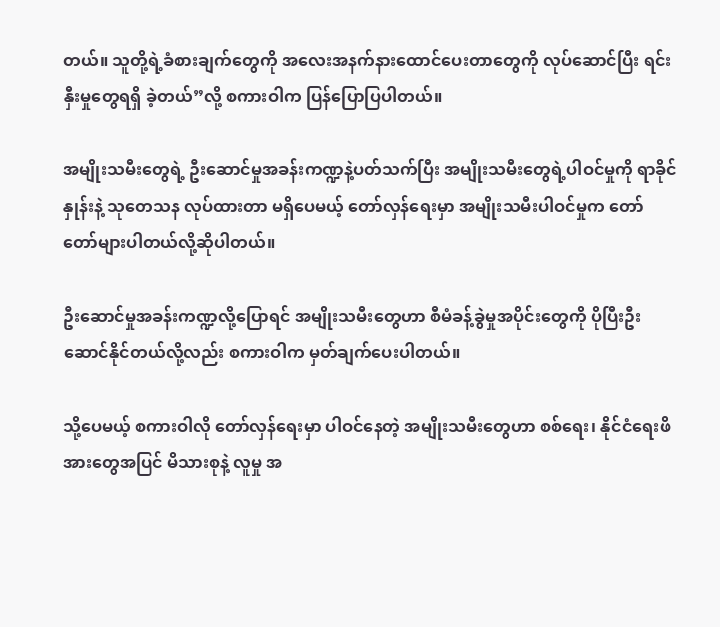တယ်။ သူတို့ရဲ့ခံစားချက်တွေကို အလေးအနက်နားထောင်ပေးတာတွေကို လုပ်ဆောင်ပြီး ရင်းနှီးမှုတွေရရှိ ခဲ့တယ်”လို့ စကားဝါက ပြန်ပြောပြပါတယ်။

အမျိုးသမီးတွေရဲ့ ဦးဆောင်မှုအခန်းကဏ္ဍနဲ့ပတ်သက်ပြီး အမျိုးသမီးတွေရဲ့ပါဝင်မှုကို ရာခိုင်နှုန်းနဲ့ သုတေသန လုပ်ထားတာ မရှိပေမယ့် တော်လှန်ရေးမှာ အမျိုးသမီးပါဝင်မှုက တော်တော်များပါတယ်လို့ဆိုပါတယ်။

ဦးဆောင်မှုအခန်းကဏ္ဍလို့ပြောရင် အမျိုးသမီးတွေဟာ စီမံခန့်ခွဲမှုအပိုင်းတွေကို ပိုပြီးဦးဆောင်နိုင်တယ်လို့လည်း စကားဝါက မှတ်ချက်ပေးပါတယ်။

သို့ပေမယ့် စကားဝါလို တော်လှန်ရေးမှာ ပါဝင်နေတဲ့ အမျိုးသမီးတွေဟာ စစ်ရေး၊ နိုင်ငံရေးဖိအားတွေအပြင် မိသားစုနဲ့ လူမှု အ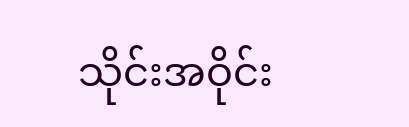သိုင်းအဝိုင်း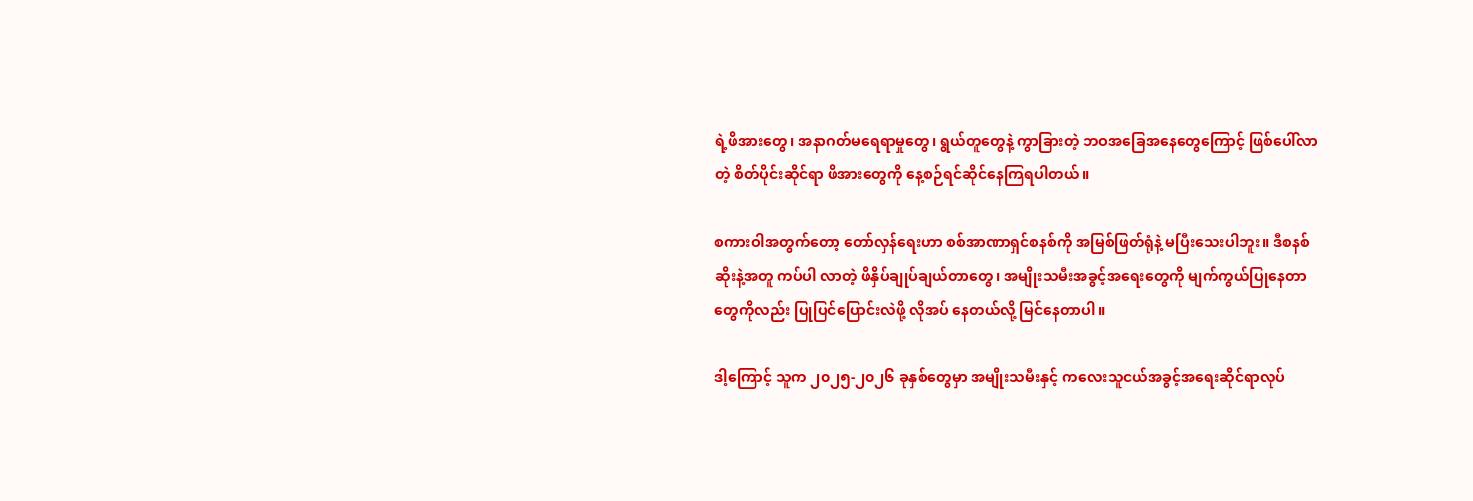ရဲ့ဖိအားတွေ၊ အနာဂတ်မရေရာမှုတွေ၊ ရွယ်တူတွေနဲ့ ကွာခြားတဲ့ ဘဝအခြေအနေတွေကြောင့် ဖြစ်ပေါ်လာတဲ့ စိတ်ပိုင်းဆိုင်ရာ ဖိအားတွေကို နေ့စဉ်ရင်ဆိုင်နေကြရပါတယ်။

စကားဝါအတွက်တော့ တော်လှန်ရေးဟာ စစ်အာဏာရှင်စနစ်ကို အမြစ်ဖြတ်ရုံနဲ့ မပြီးသေးပါဘူး။ ဒီစနစ်ဆိုးနဲ့အတူ ကပ်ပါ လာတဲ့ ဖိနှိပ်ချုပ်ချယ်တာတွေ၊ အမျိုးသမီးအခွင့်အရေးတွေကို မျက်ကွယ်ပြုနေတာတွေကိုလည်း ပြုပြင်ပြောင်းလဲဖို့ လိုအပ် နေတယ်လို့ မြင်နေတာပါ။

ဒါ့ကြောင့် သူက ၂၀၂၅-၂၀၂၆ ခုနှစ်တွေမှာ အမျိုးသမီးနှင့် ကလေးသူငယ်အခွင့်အရေးဆိုင်ရာလုပ်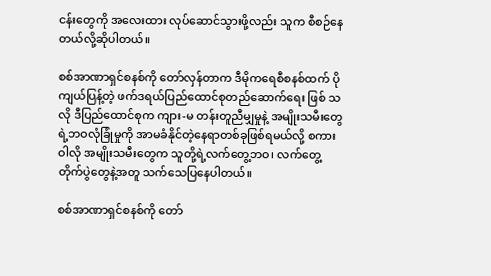ငန်းတွေကို အလေးထား လုပ်ဆောင်သွားဖို့လည်း သူက စီစဉ်နေတယ်လို့ဆိုပါတယ်။

စစ်အာဏာရှင်စနစ်ကို တော်လှန်တာက ဒီမိုကရေစီစနစ်ထက် ပိုကျယ်ပြန့်တဲ့ ဖက်ဒရယ်ပြည်ထောင်စုတည်ဆောက်ရေး ဖြစ် သလို ဒီပြည်ထောင်စုက ကျား-မ တန်းတူညီမျှမှုနဲ့ အမျိုးသမီးတွေရဲ့ဘဝလုံခြုံမှုကို အာမခံနိုင်တဲ့နေရာတစ်ခုဖြစ်ရမယ်လို့ စကားဝါလို အမျိုးသမီးတွေက သူတို့ရဲ့လက်တွေ့ဘဝ၊ လက်တွေ့တိုက်ပွဲတွေနဲ့အတူ သက်သေပြနေပါတယ်။

စစ်အာဏာရှင်စနစ်ကို တော်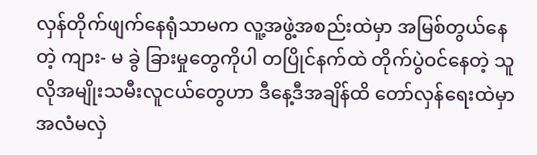လှန်တိုက်ဖျက်နေရုံသာမက လူ့အဖွဲ့အစည်းထဲမှာ အမြစ်တွယ်နေတဲ့ ကျား- မ ခွဲ ခြားမှုတွေကိုပါ တပြိုင်နက်ထဲ တိုက်ပွဲဝင်နေတဲ့ သူလိုအမျိုးသမီးလူငယ်တွေဟာ ဒီနေ့ဒီအချိန်ထိ တော်လှန်ရေးထဲမှာ အလံမလှဲ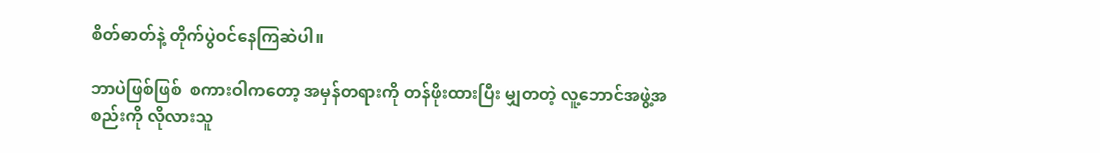စိတ်ဓာတ်နဲ့ တိုက်ပွဲဝင်နေကြဆဲပါ။

ဘာပဲဖြစ်ဖြစ်  စကားဝါကတော့ အမှန်တရားကို တန်ဖိုးထားပြီး မျှတတဲ့ လူ့ဘောင်အဖွဲ့အစည်းကို လိုလားသူ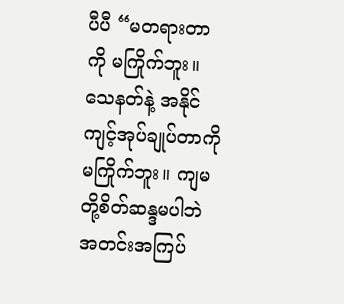ပီပီ “မတရားတာ ကို မကြိုက်ဘူး။ သေနတ်နဲ့ အနိုင်ကျင့်အုပ်ချုပ်တာကို မကြိုက်ဘူး။ ကျမတို့စိတ်ဆန္ဒမပါဘဲ အတင်းအကြပ်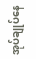အုပ်ချုပ်နေ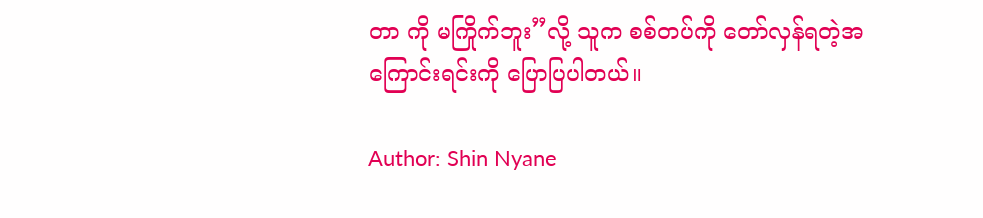တာ ကို မကြိုက်ဘူး”လို့ သူက စစ်တပ်ကို တော်လှန်ရတဲ့အကြောင်းရင်းကို ပြောပြပါတယ်။

Author: Shin Nyane